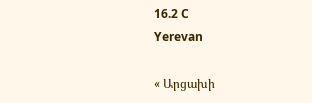16.2 C
Yerevan

« Արցախի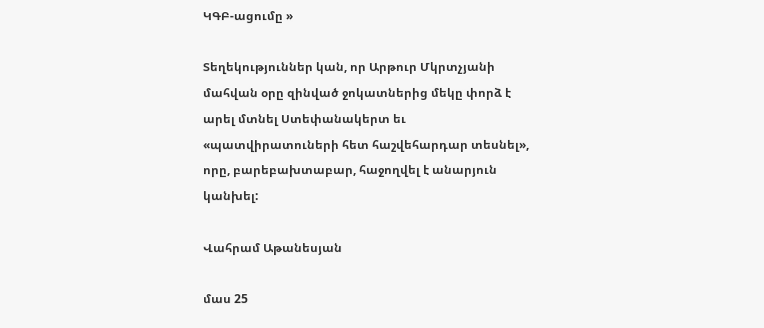ԿԳԲ-ացումը »

Տեղեկություններ կան, որ Արթուր Մկրտչյանի մահվան օրը զինված ջոկատներից մեկը փորձ է արել մտնել Ստեփանակերտ եւ «պատվիրատուների հետ հաշվեհարդար տեսնել», որը, բարեբախտաբար, հաջողվել է անարյուն կանխել:

Վահրամ Աթանեսյան

մաս 25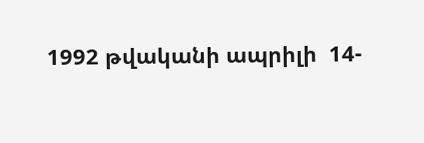1992 թվականի ապրիլի  14-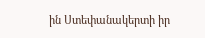ին Ստեփանակերտի իր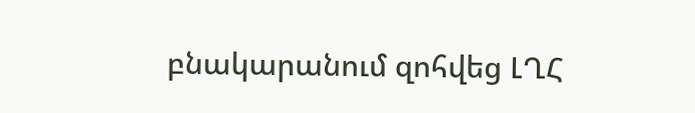բնակարանում զոհվեց ԼՂՀ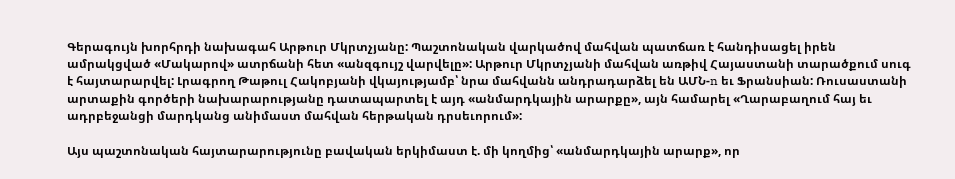Գերագույն խորհրդի նախագահ Արթուր Մկրտչյանը: Պաշտոնական վարկածով մահվան պատճառ է հանդիսացել իրեն ամրակցված «Մակարով» ատրճանի հետ «անզգույշ վարվելը»: Արթուր Մկրտչյանի մահվան առթիվ Հայաստանի տարածքում սուգ է հայտարարվել: Լրագրող Թաթուլ Հակոբյանի վկայությամբ՝ նրա մահվանն անդրադարձել են ԱՄՆ‑n եւ Ֆրանսիան: Ռուսաստանի արտաքին գործերի նախարարությանը դատապարտել է այդ «անմարդկային արարքը», այն համարել «Ղարաբաղում հայ եւ ադրբեջանցի մարդկանց անիմաստ մահվան հերթական դրսեւորում»:

Այս պաշտոնական հայտարարությունը բավական երկիմաստ է. մի կողմից՝ «անմարդկային արարք», որ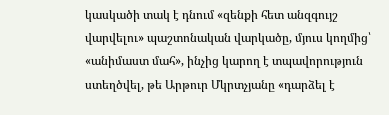կասկածի տակ է դնում «զենքի հետ անզգույշ վարվելու» պաշտոնական վարկածը, մյուս կողմից՝ «անիմաստ մահ», ինչից կարող է տպավորություն ստեղծվել, թե Արթուր Մկրտչյանը «դարձել է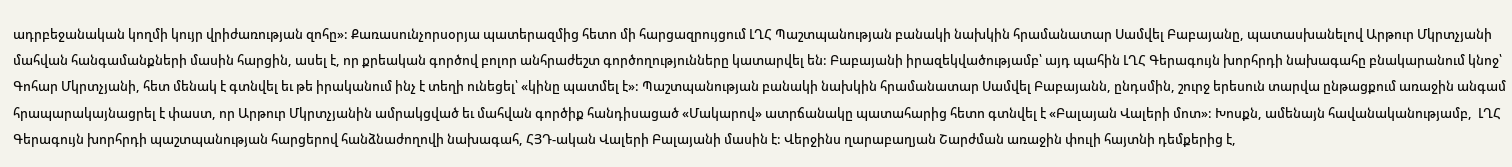ադրբեջանական կողմի կույր վրիժառության զոհը»: Քառասունչորսօրյա պատերազմից հետո մի հարցազրույցում ԼՂՀ Պաշտպանության բանակի նախկին հրամանատար Սամվել Բաբայանը, պատասխանելով Արթուր Մկրտչյանի մահվան հանգամանքների մասին հարցին, ասել է, որ քրեական գործով բոլոր անհրաժեշտ գործողությունները կատարվել են: Բաբայանի իրազեկվածությամբ՝ այդ պահին ԼՂՀ Գերագույն խորհրդի նախագահը բնակարանում կնոջ՝ Գոհար Մկրտչյանի, հետ մենակ է գտնվել եւ թե իրականում ինչ է տեղի ունեցել՝ «կինը պատմել է»: Պաշտպանության բանակի նախկին հրամանատար Սամվել Բաբայանն, ընդսմին, շուրջ երեսուն տարվա ընթացքում առաջին անգամ հրապարակայնացրել է փաստ, որ Արթուր Մկրտչյանին ամրակցված եւ մահվան գործիք հանդիսացած «Մակարով» ատրճանակը պատահարից հետո գտնվել է «Բալայան Վալերի մոտ»: Խոսքն, ամենայն հավանականությամբ,  ԼՂՀ Գերագույն խորհրդի պաշտպանության հարցերով հանձնաժողովի նախագահ, ՀՅԴ-ական Վալերի Բալայանի մասին է: Վերջինս ղարաբաղյան Շարժման առաջին փուլի հայտնի դեմքերից է,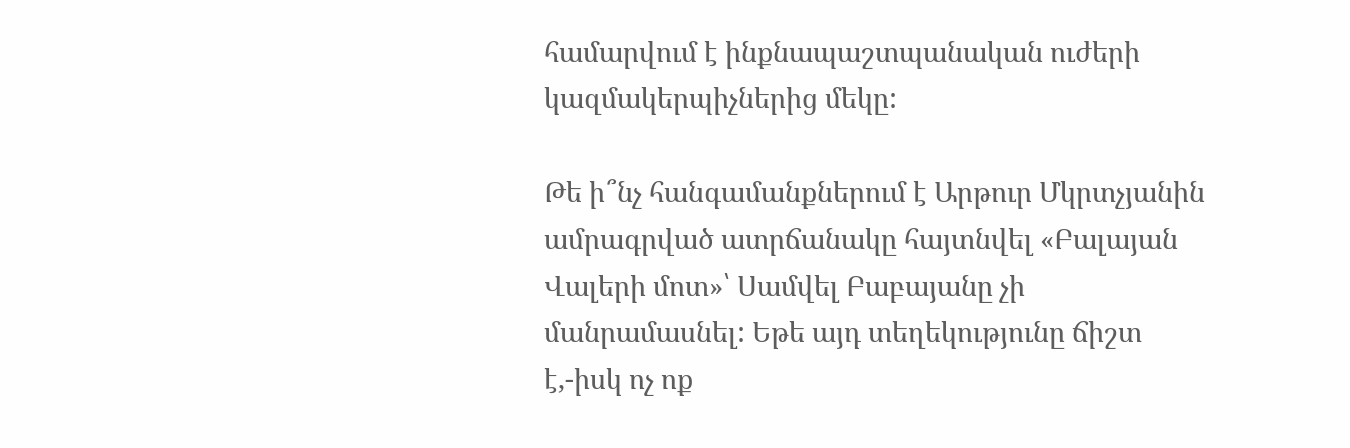համարվում է ինքնապաշտպանական ուժերի կազմակերպիչներից մեկը:

Թե ի՞նչ հանգամանքներում է Արթուր Մկրտչյանին ամրագրված ատրճանակը հայտնվել «Բալայան Վալերի մոտ»՝ Սամվել Բաբայանը չի մանրամասնել: Եթե այդ տեղեկությունը ճիշտ է,-իսկ ոչ ոք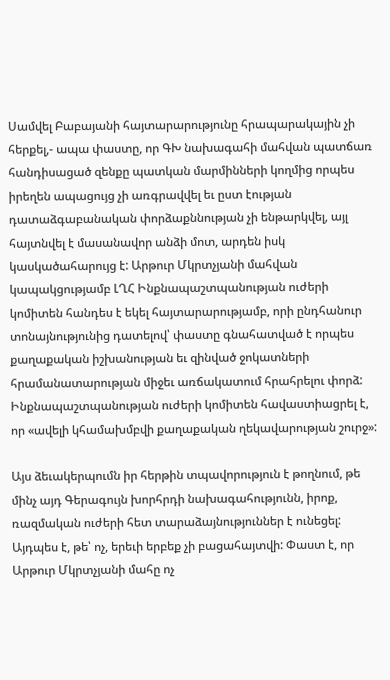Սամվել Բաբայանի հայտարարությունը հրապարակային չի հերքել,- ապա փաստը, որ ԳԽ նախագահի մահվան պատճառ հանդիսացած զենքը պատկան մարմինների կողմից որպես իրեղեն ապացույց չի առգրավվել եւ ըստ էության դատաձգաբանական փորձաքննության չի ենթարկվել, այլ հայտնվել է մասանավոր անձի մոտ, արդեն իսկ կասկածահարույց է: Արթուր Մկրտչյանի մահվան կապակցությամբ ԼՂՀ Ինքնապաշտպանության ուժերի կոմիտեն հանդես է եկել հայտարարությամբ, որի ընդհանուր տոնայնությունից դատելով՝ փաստը գնահատված է որպես քաղաքական իշխանության եւ զինված ջոկատների հրամանատարության միջեւ առճակատում հրահրելու փորձ: Ինքնապաշտպանության ուժերի կոմիտեն հավաստիացրել է, որ «ավելի կհամախմբվի քաղաքական ղեկավարության շուրջ»:

Այս ձեւակերպումն իր հերթին տպավորություն է թողնում, թե մինչ այդ Գերագույն խորհրդի նախագահությունն, իրոք, ռազմական ուժերի հետ տարաձայնություններ է ունեցել: Այդպես է, թե՝ ոչ, երեւի երբեք չի բացահայտվի: Փաստ է, որ Արթուր Մկրտչյանի մահը ոչ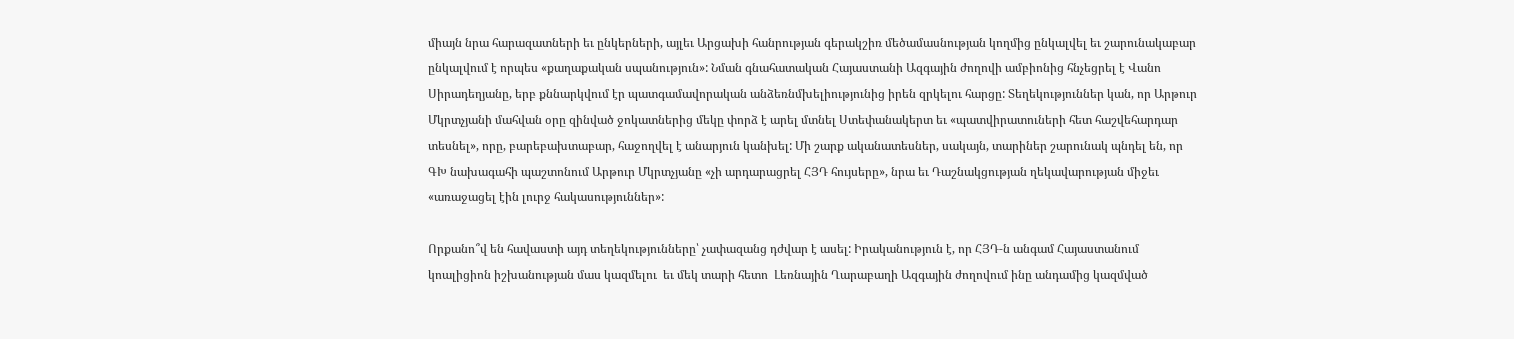միայն նրա հարազատների եւ ընկերների, այլեւ Արցախի հանրության գերակշիռ մեծամասնության կողմից ընկալվել եւ շարունակաբար ընկալվում է որպես «քաղաքական սպանություն»: Նման գնահատական Հայաստանի Ազգային ժողովի ամբիոնից հնչեցրել է Վանո Սիրադեղյանը, երբ քննարկվում էր պատգամավորական անձեռնմխելիությունից իրեն զրկելու հարցը: Տեղեկություններ կան, որ Արթուր Մկրտչյանի մահվան օրը զինված ջոկատներից մեկը փորձ է արել մտնել Ստեփանակերտ եւ «պատվիրատուների հետ հաշվեհարդար տեսնել», որը, բարեբախտաբար, հաջողվել է անարյուն կանխել: Մի շարք ականատեսներ, սակայն, տարիներ շարունակ պնդել են, որ ԳԽ նախագահի պաշտոնում Արթուր Մկրտչյանը «չի արդարացրել ՀՅԴ հույսերը», նրա եւ Դաշնակցության ղեկավարության միջեւ «առաջացել էին լուրջ հակասություններ»:

Որքանո՞վ են հավաստի այդ տեղեկությունները՝ չափազանց դժվար է ասել: Իրականություն է, որ ՀՅԴ‑ն անգամ Հայաստանում կոալիցիոն իշխանության մաս կազմելու  եւ մեկ տարի հետո  Լեռնային Ղարաբաղի Ազգային ժողովում ինը անդամից կազմված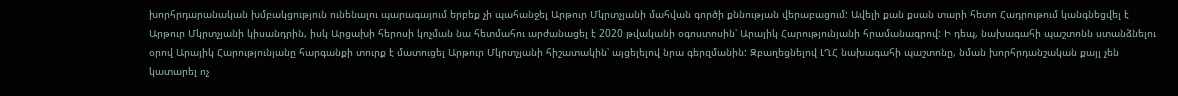խորհրդարանական խմբակցություն ունենալու պարագայում երբեք չի պահանջել Արթուր Մկրտչյանի մահվան գործի քննության վերաբացում: Ավելի քան քսան տարի հետո Հադրութում կանգնեցվել է Արթուր Մկրտչյանի կիսանդրին, իսկ Արցախի հերոսի կոչման նա հետմահու արժանացել է 2020 թվականի օգոստոսին՝ Արայիկ Հարությունյանի հրամանագրով: Ի դեպ, նախագահի պաշտոնն ստանձնելու օրով Արայիկ Հարությունյանը հարգանքի տուրք է մատուցել Արթուր Մկրտչյանի հիշատակին՝ այցելելով նրա գերզմանին: Զբաղեցնելով ԼՂՀ նախագահի պաշտոնը, նման խորհրդանշական քայլ չեն կատարել ոչ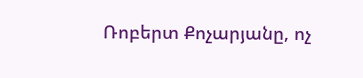Ռոբերտ Քոչարյանը, ոչ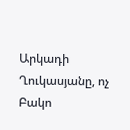Արկադի Ղուկասյանը, ոչ Բակո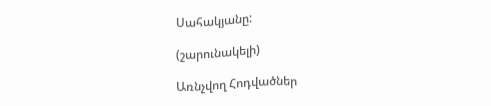Սահակյանը:

(շարունակելի)

Առնչվող Հոդվածներ